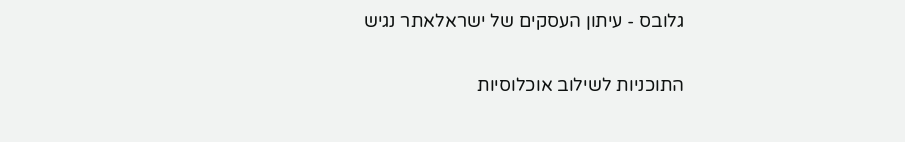גלובס - עיתון העסקים של ישראלאתר נגיש

התוכניות לשילוב אוכלוסיות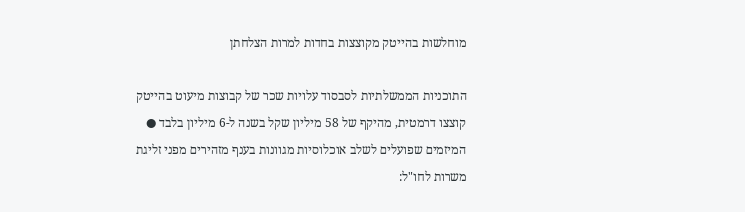מוחלשות בהייטק מקוצצות בחדות למרות הצלחתן

התוכניות הממשלתיות לסבסוד עלויות שכר של קבוצות מיעוט בהייטק קוצצו דרמטית, מהיקף של 58 מיליון שקל בשנה ל-6 מיליון בלבד ● המיזמים שפועלים לשלב אוכלוסיות מגוונות בענף מזהירים מפני זליגת משרות לחו"ל: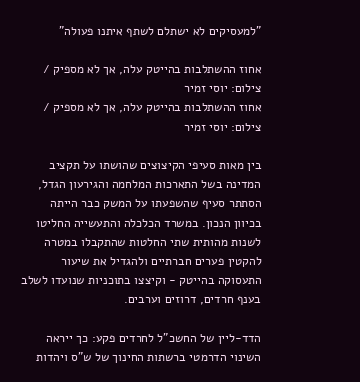"למעסיקים לא ישתלם לשתף איתנו פעולה"

אחוז ההשתלבות בהייטק עלה, אך לא מספיק / צילום: יוסי זמיר
אחוז ההשתלבות בהייטק עלה, אך לא מספיק / צילום: יוסי זמיר

בין מאות סעיפי הקיצוצים שהושתו על תקציב המדינה בשל התארכות המלחמה והגירעון הגדל, הסתתר סעיף שהשפעתו על המשק כבר הייתה בכיוון הנכון. במשרד הכלכלה והתעשייה החליטו לשנות מהותית שתי החלטות שהתקבלו במטרה להקטין פערים חברתיים ולהגדיל את שיעור התעסוקה בהייטק - וקיצצו בתוכניות שנועדו לשלב בענף חרדים, דרוזים וערבים.

הדד-ליין של החשכ"ל לחרדים פקע: כך ייראה השינוי הדרמטי ברשתות החינוך של ש"ס ויהדות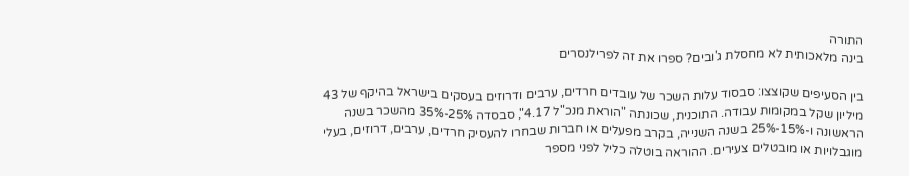התורה
בינה מלאכותית לא מחסלת ג'ובים? ספרו את זה לפרילנסרים

בין הסעיפים שקוצצו: סבסוד עלות השכר של עובדים חרדים, ערבים ודרוזים בעסקים בישראל בהיקף של 43 מיליון שקל במקומות עבודה. התוכנית, שכונתה "הוראת מנכ"ל 4.17", סבסדה 25%-35% מהשכר בשנה הראשונה ו-15%-25% בשנה השנייה, בקרב מפעלים או חברות שבחרו להעסיק חרדים, ערבים, דרוזים, בעלי מוגבלויות או מובטלים צעירים. ההוראה בוטלה כליל לפני מספר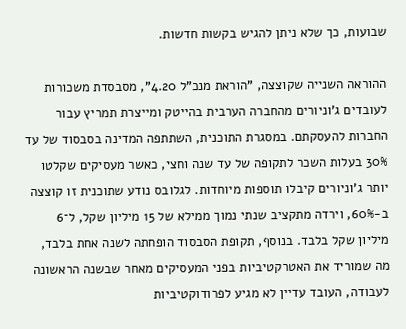שבועות, כך שלא ניתן להגיש בקשות חדשות.

ההוראה השנייה שקוצצה, "הוראת מנכ"ל 4.20", מסבסדת משכורות לעובדים ג'וניורים מהחברה הערבית בהייטק ומייצרת תמריץ עבור החברות להעסקתם. במסגרת התוכנית, השתתפה המדינה בסבסוד של עד 30% בעלות השכר לתקופה של עד שנה וחצי, כאשר מעסיקים שקלטו יותר ג'וניורים קיבלו תוספות מיוחדות. לגלובס נודע שתוכנית זו קוצצה ב-60%, וירדה מתקציב שנתי נמוך ממילא של 15 מיליון שקל, ל־6 מיליון שקל בלבד. בנוסף, תקופת הסבסוד הופחתה לשנה אחת בלבד, מה שמוריד את האטרקטיביות בפני המעסיקים מאחר שבשנה הראשונה לעבודה, העובד עדיין לא מגיע לפרודוקטיביות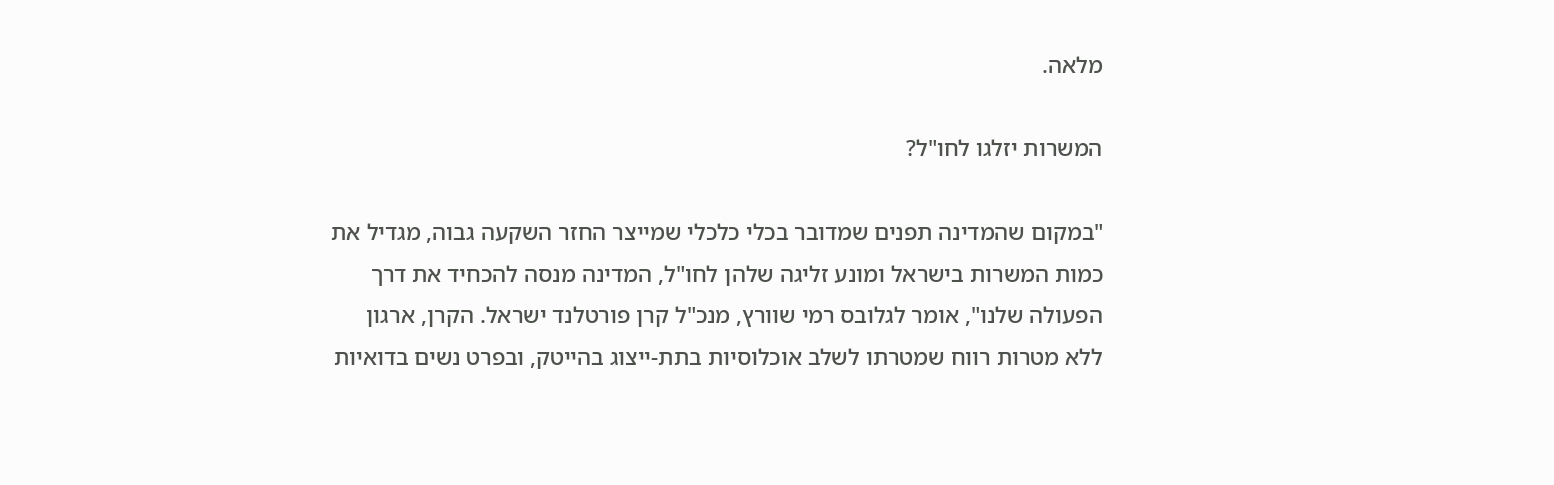מלאה.

המשרות יזלגו לחו"ל?

"במקום שהמדינה תפנים שמדובר בכלי כלכלי שמייצר החזר השקעה גבוה, מגדיל את כמות המשרות בישראל ומונע זליגה שלהן לחו"ל, המדינה מנסה להכחיד את דרך הפעולה שלנו", אומר לגלובס רמי שוורץ, מנכ"ל קרן פורטלנד ישראל. הקרן, ארגון ללא מטרות רווח שמטרתו לשלב אוכלוסיות בתת-ייצוג בהייטק, ובפרט נשים בדואיות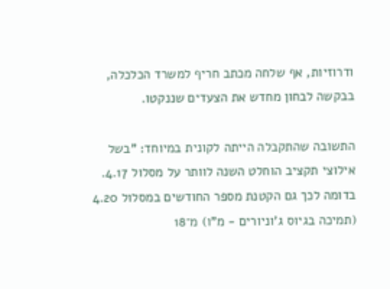ודרוזיות, אף שלחה מכתב חריף למשרד הכלכלה, בבקשה לבחון מחדש את הצעדים שננקטו.

התשובה שהתקבלה הייתה לקונית במיוחד: "בשל אילוצי תקציב הוחלט השנה לוותר על מסלול 4.17. בדומה לכך גם הקטנת מספר החודשים במסלול 4.20 (תמיכה בגיוס ג'וניורים - מ"ו) מ־18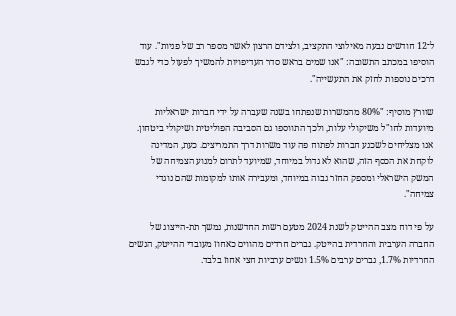ל־12 חודשים נבעה מאילוצי התקציב, ולצידם הרצון לאשר מספר רב של פניות". עוד הוסיפו במכתב התשובה: "אנו שמים בראש סדר העדיפויות להמשיך לפעול כדי לגבש דרכים נוספות לחזק את התעשייה".

שוורץ מוסיף: "80% מהמשרות שנפתחו בשנה שעברה על ידי חברות ישראליות מיועדות לחו"ל משיקולי עלות, ולכך התווספו גם הסביבה הפוליטית ושיקולי ביטחון. אנו מצליחים לשכנע חברות לפתוח פה עוד משרות דרך התמריצים. כעת, המדינה לוקחת את הכסף הזה, שהוא לא גדול במיוחד, שמיועד לתרום למנוע הצמיחה של המשק הישראלי ומספק החזר גבוה במיוחד, ומעבירה אותו למקומות שהם נוגדי צמיחה".

על פי דוח מצב ההייטק לשנת 2024 מטעם רשות החדשנות, נמשך תת-הייצוג של החברה הערבית והחרדית בהייטק. גברים חרדים מהווים כאחוז מעובדי ההייטק, הנשים החרדיות 1.7%, גברים ערבים 1.5% ונשים ערביות חצי אחוז בלבד.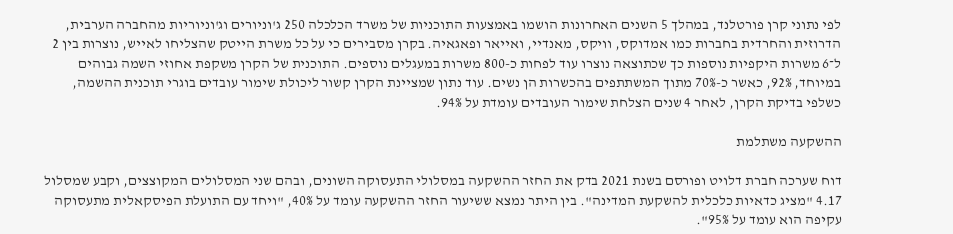לפי נתוני קרן פורטלנד, במהלך 5 השנים האחרונות הושמו באמצעות התוכניות של משרד הכלכלה 250 ג'וניורים וג'וניוריות מהחברה הערבית, הדרוזית והחרדית בחברות כמו אמדוקס, וויקס, מאנדיי, ואייאר ופאגאיה. בקרן מסבירים כי על כל משרת הייטק שהצליחו לאייש, נוצרות בין 2 ל־6 משרות היקפיות נוספות כך שכתוצאה נוצרו עוד לפחות כ-800 משרות במעגלים נוספים. התוכנית של הקרן משקפת אחוזי השמה גבוהים במיוחד, 92%, כאשר כ-70% מתוך המשתתפים בהכשרות הן נשים. עוד נתון שמציינת הקרן קשור ליכולת שימור עובדים בוגרי תוכנית ההשמה, כשלפי בדיקת הקרן, לאחר 4 שנים הצלחת שימור העובדים עומדת על 94%.

ההשקעה משתלמת

דוח שערכה חברת דלויט ופורסם בשנת 2021 בדק את החזר ההשקעה במסלולי התעסוקה השונים, ובהם שני המסלולים המקוצצים, וקבע שמסלול 4.17 "מציג כדאיות כלכלית להשקעת המדינה". בין היתר נמצא ששיעור החזר ההשקעה עומד על 40%, "ויחד עם התועלת הפיסקאלית מתעסוקה עקיפה הוא עומד על 95%".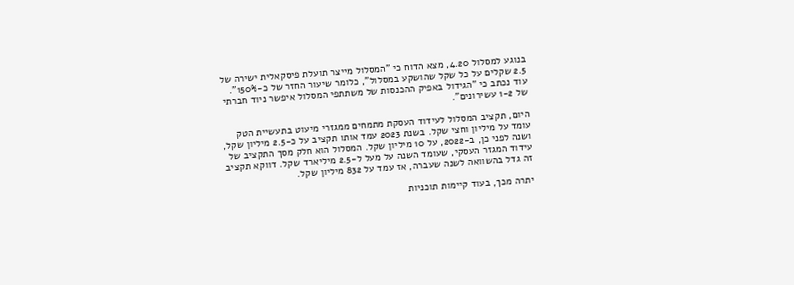בנוגע למסלול 4.20, מצא הדוח כי "המסלול מייצר תועלת פיסקאלית ישירה של 2.5 שקלים על כל שקל שהושקע במסלול", כלומר שיעור החזר של כ-150%". עוד נכתב כי "הגידול באפיק ההכנסות של משתתפי המסלול איפשר ניוד חברתי של 1-2 עשירונים".

היום, תקציב המסלול לעידוד העסקת מתמחים ממגזרי מיעוט בתעשיית הטק עומד על מיליון וחצי שקל. בשנת 2023 עמד אותו תקציב על כ-2.5 מיליון שקל, ושנה לפני כן, ב-2022, על 10 מיליון שקל. המסלול הוא חלק מסך התקציב של עידוד המגזר העסקי, שעומד השנה על מעל ל-2.5 מיליארד שקל. דווקא תקציב זה גדל בהשוואה לשנה שעברה, אז עמד על 832 מיליון שקל.

יתרה מכך, בעוד קיימות תוכניות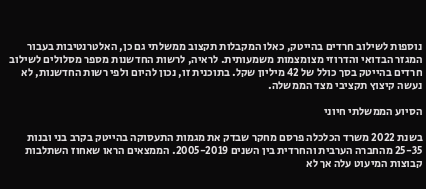נוספות לשילוב חרדים בהייטק, כאלו המקבלות תקצוב ממשלתי גם כן, האלטרנטיבות בעבור המגזר הבדואי והדרוזי מצומצמות משמעותית. לראיה, לרשות החדשנות מספר מסלולים לשילוב חרדים בהייטק בסך כולל של 42 מיליון שקל. בתוכנית זו, נכון להיום ולפי רשות החדשנות, לא נעשה קיצוץ תקציבי מצד הממשלה.

הסיוע הממשלתי חיוני

בשנת 2022 משרד הכלכלה פרסם מחקר שבדק את מגמות התעסוקה בהייטק בקרב בני ובנות 25-35 מהחברה הערבית והחרדית בין השנים 2005-2019. הממצאים הראו שאחוז השתלבות קבוצות המיעוט עלה אך לא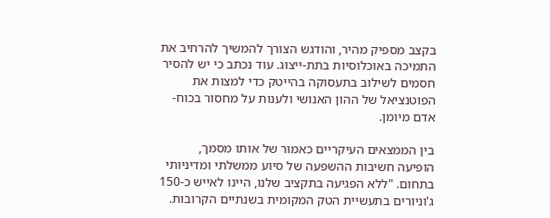בקצב מספיק מהיר, והודגש הצורך להמשיך להרחיב את התמיכה באוכלוסיות בתת-ייצוג. עוד נכתב כי יש להסיר חסמים לשילוב בתעסוקה בהייטק כדי למצות את הפוטנציאל של ההון האנושי ולענות על מחסור בכוח-אדם מיומן.

בין הממצאים העיקריים כאמור של אותו מסמך, הופיעה חשיבות ההשפעה של סיוע ממשלתי ומדיניותי בתחום. "ללא הפגיעה בתקציב שלנו, היינו לאייש כ-150 ג'וניורים בתעשיית הטק המקומית בשנתיים הקרובות.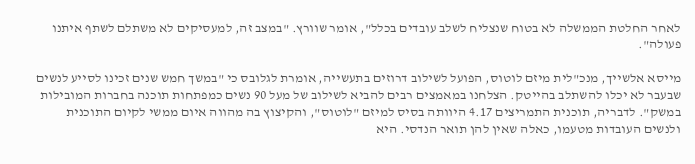לאחר החלטת הממשלה לא בטוח שנצליח לשלב עובדים בכלל", אומר שוורץ. "במצב זה, למעסיקים לא משתלם לשתף איתנו פעולה".

מייסא אלשייך, מנכ"לית מיזם לוטוס, הפועל לשילוב דרוזים בתעשייה, אומרת לגלובס כי "במשך חמש שנים זכינו לסייע לנשים שבעבר לא יכלו להשתלב בהייטק. הצלחנו במאמצים רבים להביא לשילוב של מעל 90 נשים כמפתחות תוכנה בחברות המובילות במשק". לדבריה, תוכנית התמריצים 4.17 היוותה בסיס למיזם "לוטוס", והקיצוץ בה מהווה איום ממשי לקיום התוכנית ולנשים העובדות מטעמו, כאלה שאין להן תואר הנדסי. היא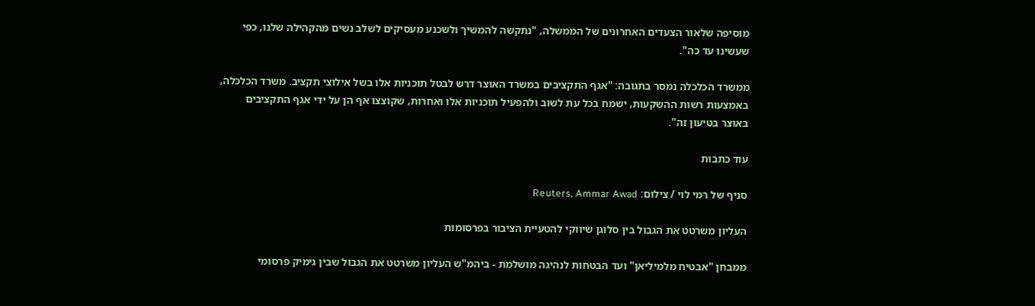מוסיפה שלאור הצעדים האחרונים של הממשלה, "נתקשה להמשיך ולשכנע מעסיקים לשלב נשים מהקהילה שלנו, כפי שעשינו עד כה".

ממשרד הכלכלה נמסר בתגובה: "אגף התקציבים במשרד האוצר דרש לבטל תוכניות אלו בשל אילוצי תקציב. משרד הכלכלה, באמצעות רשות ההשקעות, ישמח בכל עת לשוב ולהפעיל תוכניות אלו ואחרות, שקוצצו אף הן על ידי אגף התקציבים באוצר בטיעון זה".

עוד כתבות

סניף של רמי לוי / צילום: Reuters, Ammar Awad

העליון משרטט את הגבול בין סלוגן שיווקי להטעיית הציבור בפרסומות

ממבחן "אבטיח מלמיליאן" ועד הבטחות לנהיגה מושלמת - ביהמ"ש העליון משרטט את הגבול שבין גימיק פרסומי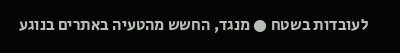לעובדות בשטח ● מנגד, החשש מהטעיה באתרים בנוגע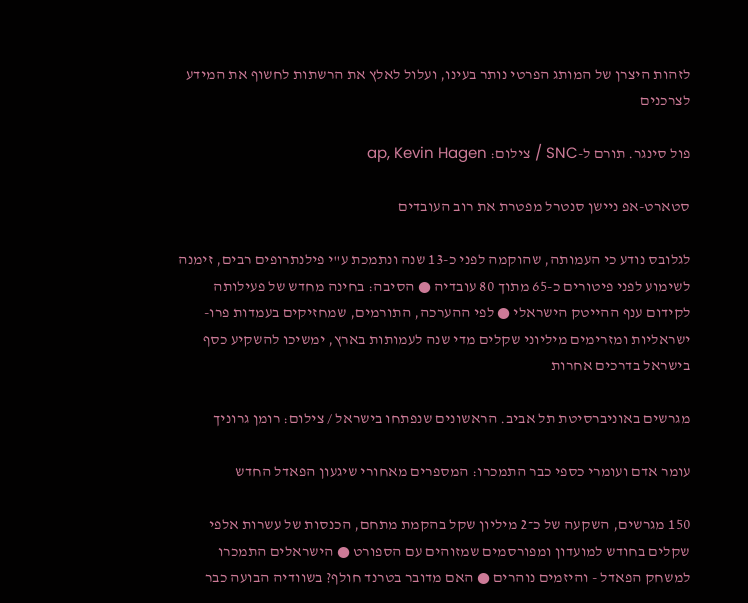לזהות היצרן של המותג הפרטי נותר בעינו, ועלול לאלץ את הרשתות לחשוף את המידע לצרכנים

פול סינגר. תורם ל-SNC / צילום: ap, Kevin Hagen

סטארט-אפ ניישן סנטרל מפטרת את רוב העובדים

לגלובס נודע כי העמותה, שהוקמה לפני כ-13 שנה ונתמכת ע"י פילנתרופים רבים, זימנה לשימוע לפני פיטורים כ-65 מתוך 80 עובדיה ● הסיבה: בחינה מחדש של פעילותה לקידום ענף ההייטק הישראלי ● לפי ההערכה, התורמים, שמחזיקים בעמדות פרו-ישראליות ומזרימים מיליוני שקלים מדי שנה לעמותות בארץ, ימשיכו להשקיע כסף בישראל בדרכים אחרות

מגרשים באוניברסיטת תל אביב. הראשונים שנפתחו בישראל / צילום: רומן גרוניך

עומר אדם ועומרי כספי כבר התמכרו: המספרים מאחורי שיגעון הפאדל החדש

150 מגרשים, השקעה של כ־2 מיליון שקל בהקמת מתחם, הכנסות של עשרות אלפי שקלים בחודש למועדון ומפורסמים שמזוהים עם הספורט ● הישראלים התמכרו למשחק הפאדל - והיזמים נוהרים ● האם מדובר בטרנד חולף? בשוודיה הבועה כבר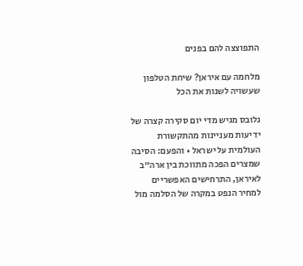התפוצצה להם בפנים

מלחמה עם איראן? שיחת הטלפון שעשויה לשנות את הכל

גלובס מגיש מדי יום סקירה קצרה של ידיעות מעניינות מהתקשורת העולמית על ישראל • והפעם: הסיבה שמצרים הפכה מתווכת בין ארה"ב לאיראן, התרחישים האפשריים למחיר הנפט במקרה של הסלמה מול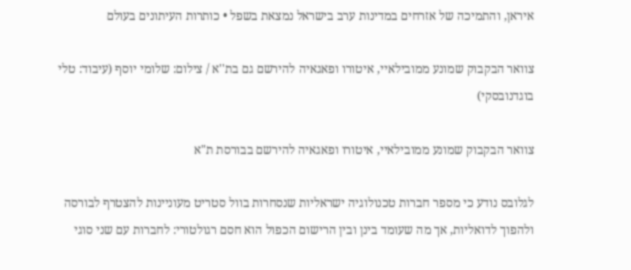איראן, והתמיכה של אזרחים במדינות ערב בישראל נמצאת בשפל • כותרות העיתונים בעולם

צוואר הבקבוק שמונע ממובילאיי, איטורו ופאגאיה להירשם גם בת''א / צילום: שלומי יוסף (עיבוד: טלי בוגדנובסקי)

צוואר הבקבוק שמונע ממובילאיי, איטורו ופאגאיה להירשם בבורסת ת"א

לגלובס נודע כי מספר חברות טכנולוגיה ישראליות שנסחרות בוול סטריט מעוניינות להצטרף לבורסה ולהפוך לדואליות, אך מה שעומד בינן ובין הרישום הכפול הוא חסם רגולטורי: לחברות עם שני סוגי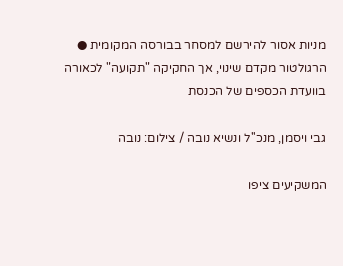מניות אסור להירשם למסחר בבורסה המקומית ● הרגולטור מקדם שינוי, אך החקיקה "תקועה" לכאורה בוועדת הכספים של הכנסת

גבי ויסמן, מנכ''ל ונשיא נובה / צילום: נובה

המשקיעים ציפו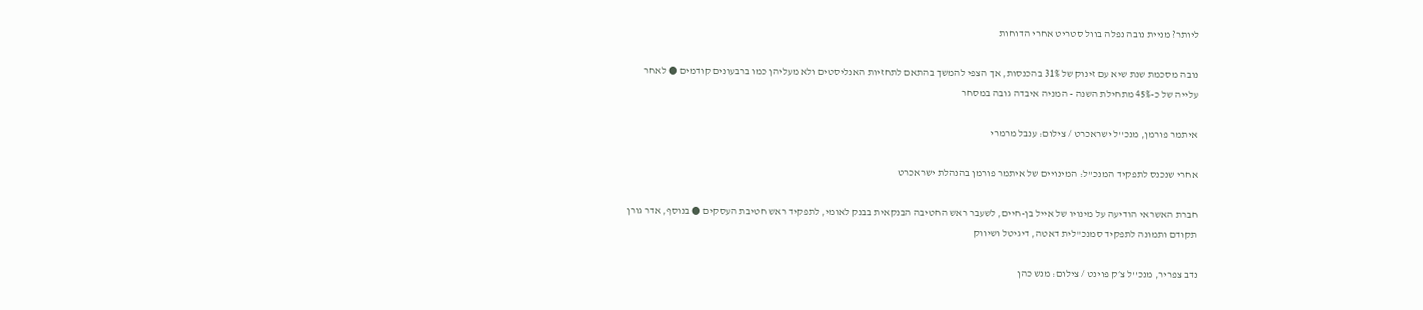ליותר? מניית נובה נפלה בוול סטריט אחרי הדוחות

נובה מסכמת שנת שיא עם זינוק של 31% בהכנסות, אך הצפי להמשך בהתאם לתחזיות האנליסטים ולא מעליהן כמו ברבעונים קודמים ● לאחר עלייה של כ-45% מתחילת השנה - המניה איבדה גובה במסחר

איתמר פורמן, מנכ''ל ישראכרט / צילום: ענבל מרמרי

אחרי שנכנס לתפקיד המנכ"ל: המינויים של איתמר פורמן בהנהלת ישראכרט

חברת האשראי הודיעה על מינויו של אייל בן-חיים, לשעבר ראש החטיבה הבנקאית בבנק לאומי, לתפקיד ראש חטיבת העסקים ● בנוסף, אדר גורן תקודם ותמונה לתפקיד סמנכ"לית דאטה, דיגיטל ושיווק

נדב צפריר, מנכ''ל צ׳ק פוינט / צילום: מנש כהן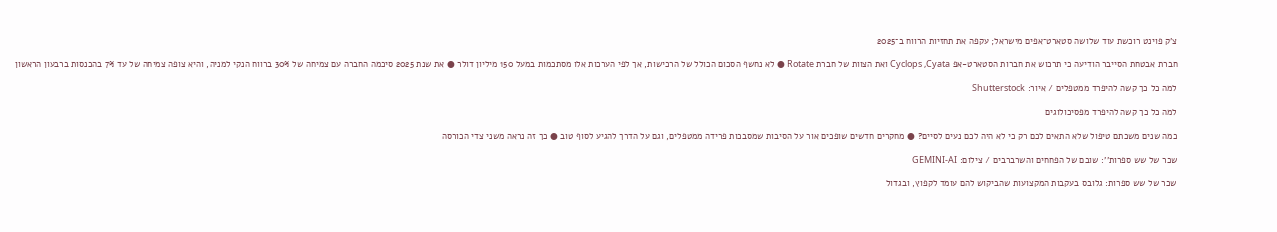צ'ק פוינט רוכשת עוד שלושה סטארט־אפים מישראל; עקפה את תחזיות הרווח ב־2025

חברת אבטחת הסייבר הודיעה כי תרכוש את חברות הסטארט-אפ Cyclops ,Cyata ואת הצוות של חברת Rotate ● לא נחשף הסכום הכולל של הרכישות, אך לפי הערכות אלו מסתכמות במעל 150 מיליון דולר ● את שנת 2025 סיכמה החברה עם צמיחה של 30% ברווח הנקי למניה, והיא צופה צמיחה של עד 7% בהכנסות ברבעון הראשון

למה כל כך קשה להיפרד ממטפלים / איור: Shutterstock

למה כל כך קשה להיפרד מפסיכולוגים

כמה שנים משכתם טיפול שלא התאים לכם רק כי לא היה לכם נעים לסיים? ● מחקרים חדשים שופכים אור על הסיבות שמסבכות פרידה ממטפלים, וגם על הדרך להגיע לסוף טוב ● כך זה נראה משני צדי הכורסה

שכר של שש ספרות'': שובם של הפחחים והשרברבים / צילום: GEMINI-AI

שכר של שש ספרות: גלובס בעקבות המקצועות שהביקוש להם עומד לקפוץ, ובגדול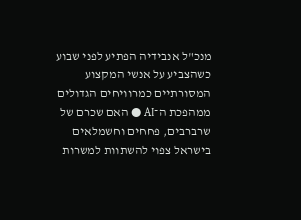מנכ"ל אנבידיה הפתיע לפני שבוע כשהצביע על אנשי המקצוע המסורתיים כמרוויחים הגדולים ממהפכת ה־AI ● האם שכרם של שרברבים, פחחים וחשמלאים בישראל צפוי להשתוות למשרות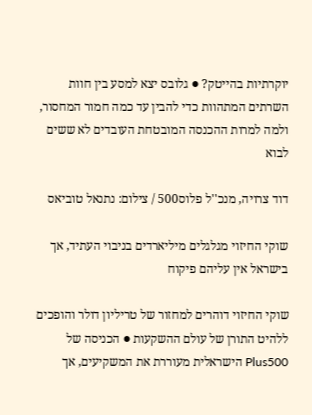יוקרתיות בהייטק? ● גלובס יצא למסע בין חוות השרתים המתהוות כדי להבין עד כמה חמור המחסור, ולמה למרות ההכנסה המובטחת העובדים לא ששים לבוא

דוד צרויה, מנכ''ל פלוס500 / צילום: נתנאל טוביאס

שוקי החיזוי מגלגלים מיליארדים בניבוי העתיד, אך בישראל אין עליהם פיקוח

שוקי החיזוי דוהרים למחזור של טריליון דולר והופכים ללהיט התורן של עולם ההשקעות ● הכניסה של Plus500 הישראלית מעוררת את המשקיעים, אך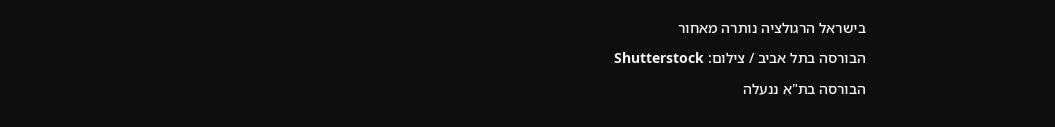בישראל הרגולציה נותרה מאחור

הבורסה בתל אביב / צילום: Shutterstock

הבורסה בת"א ננעלה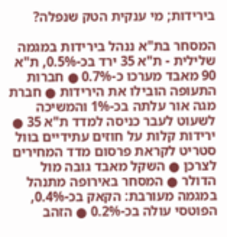בירידות; מי ענקית הטק שנפלה?

המסחר בת"א ננהל בירידות במגמה שלילית - ת"א 35 ירד בכ-0.5%, ת"א 90 מאבד מערכו כ-0.7% ● חברות התעופה הובילו את הירידות ● חברת מגה אור עלתה בכ-1% והמשיכה לשעוט לעבר כניסה למדד ת"א 35 ● ירידות קלות על חוזים עתידיים בוול סטריט לקראת פרסום מדד המחירים לצרכן ● השקל מאבד גובה מול הדולר ● המסחר באירופה מתנהל במגמה מעורבת: הקאק בכ-0.4%, הפוטסי עולה בכ-0.2% ● הזהב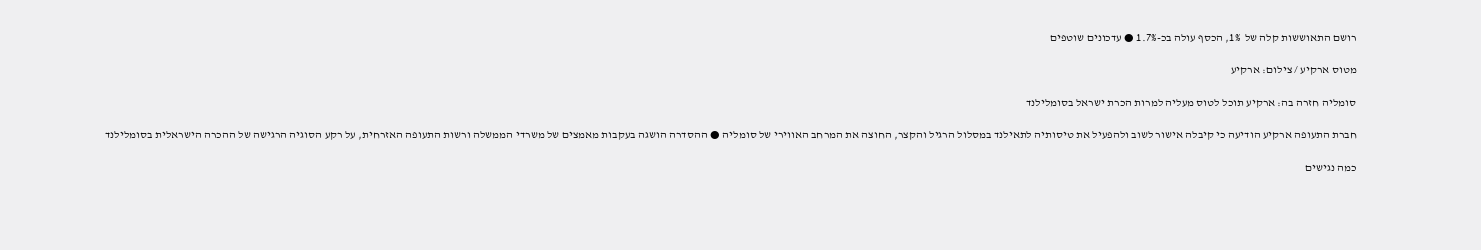רושם התאוששות קלה של  1%, הכסף עולה בכ-1.7% ● עדכונים שוטפים

מטוס ארקיע / צילום: ארקיע

סומליה חזרה בה: ארקיע תוכל לטוס מעליה למרות הכרת ישראל בסומלילנד

חברת התעופה ארקיע הודיעה כי קיבלה אישור לשוב ולהפעיל את טיסותיה לתאילנד במסלול הרגיל והקצר, החוצה את המרחב האווירי של סומליה ● ההסדרה הושגה בעקבות מאמצים של משרדי הממשלה ורשות התעופה האזרחית, על רקע הסוגיה הרגישה של ההכרה הישראלית בסומלילנד

כמה נגישים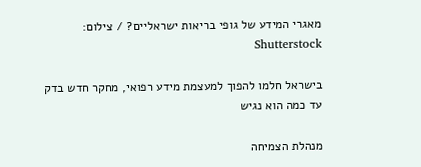מאגרי המידע של גופי בריאות ישראליים? / צילום: Shutterstock

בישראל חלמו להפוך למעצמת מידע רפואי, מחקר חדש בדק עד כמה הוא נגיש

מנהלת הצמיחה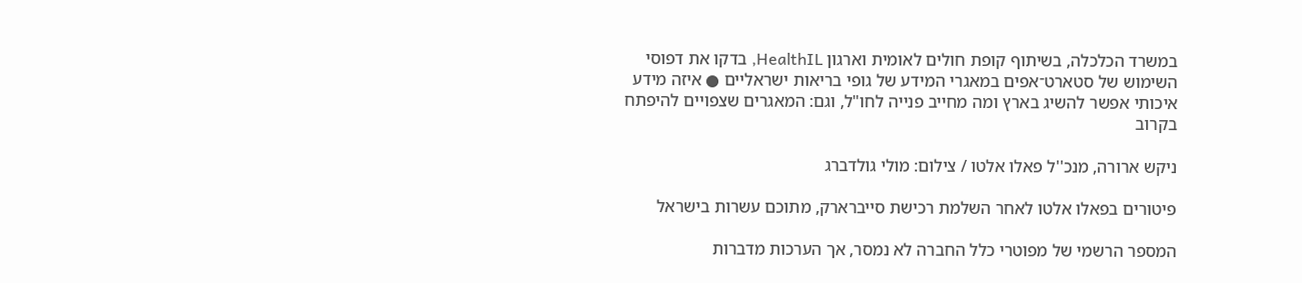במשרד הכלכלה, בשיתוף קופת חולים לאומית וארגון HealthIL, בדקו את דפוסי השימוש של סטארט־אפים במאגרי המידע של גופי בריאות ישראליים ● איזה מידע איכותי אפשר להשיג בארץ ומה מחייב פנייה לחו"ל, וגם: המאגרים שצפויים להיפתח בקרוב

ניקש ארורה, מנכ''ל פאלו אלטו / צילום: מולי גולדברג

פיטורים בפאלו אלטו לאחר השלמת רכישת סייברארק, מתוכם עשרות בישראל

המספר הרשמי של מפוטרי כלל החברה לא נמסר, אך הערכות מדברות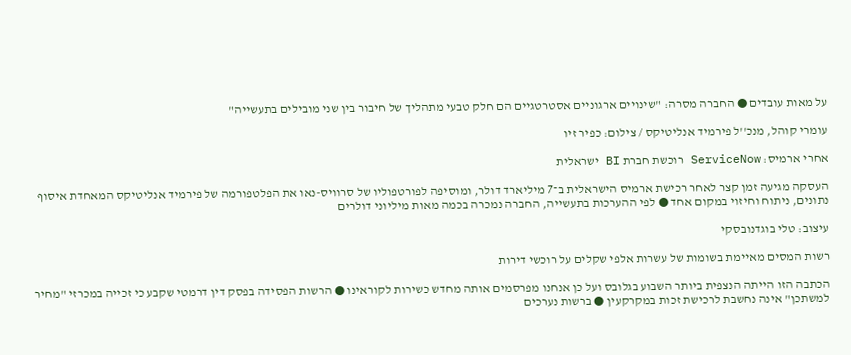על מאות עובדים ● החברה מסרה: "שינויים ארגוניים אסטרטגיים הם חלק טבעי מתהליך של חיבור בין שני מובילים בתעשייה"

עומרי קוהל, מנכ''ל פירמיד אנליטיקס / צילום: כפיר זיו

אחרי ארמיס: ServiceNow רוכשת חברת BI ישראלית

העסקה מגיעה זמן קצר לאחר רכישת ארמיס הישראלית ב־7 מיליארד דולר, ומוסיפה לפורטפוליו של סרוויס-נאו את הפלטפורמה של פירמיד אנליטיקס המאחדת איסוף נתונים, ניתוח וחיזוי במקום אחד ● לפי ההערכות בתעשייה, החברה נמכרה בכמה מאות מיליוני דולרים

עיצוב: טלי בוגדנובסקי

רשות המסים מאיימת בשומות של עשרות אלפי שקלים על רוכשי דירות

הכתבה הזו הייתה הנצפית ביותר השבוע בגלובס ועל כן אנחנו מפרסמים אותה מחדש כשירות לקוראינו ● הרשות הפסידה בפסק דין דרמטי שקבע כי זכייה במכרזי "מחיר למשתכן" אינה נחשבת לרכישת זכות במקרקעין ● ברשות נערכים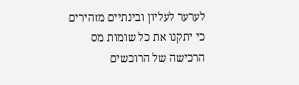לערער לעליון ובינתיים מזהירים כי יתקנו את כל שומות מס הרכישה של הרוכשים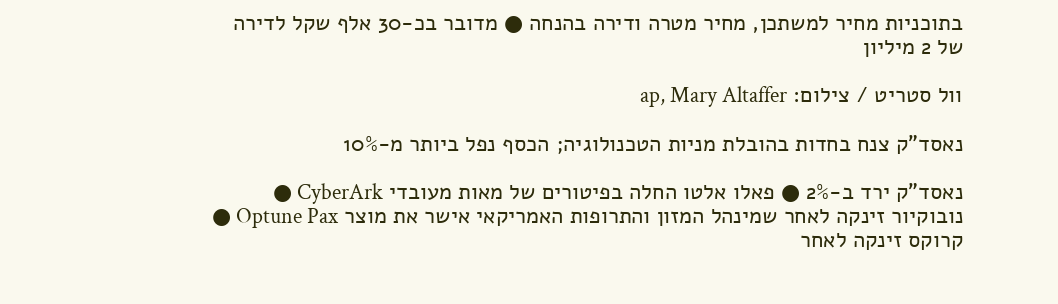בתוכניות מחיר למשתכן, מחיר מטרה ודירה בהנחה ● מדובר בכ-30 אלף שקל לדירה של 2 מיליון

וול סטריט / צילום: ap, Mary Altaffer

נאסד"ק צנח בחדות בהובלת מניות הטכנולוגיה; הכסף נפל ביותר מ-10%

נאסד"ק ירד ב-2% ● פאלו אלטו החלה בפיטורים של מאות מעובדי CyberArk ● נובוקיור זינקה לאחר שמינהל המזון והתרופות האמריקאי אישר את מוצר Optune Pax ● קרוקס זינקה לאחר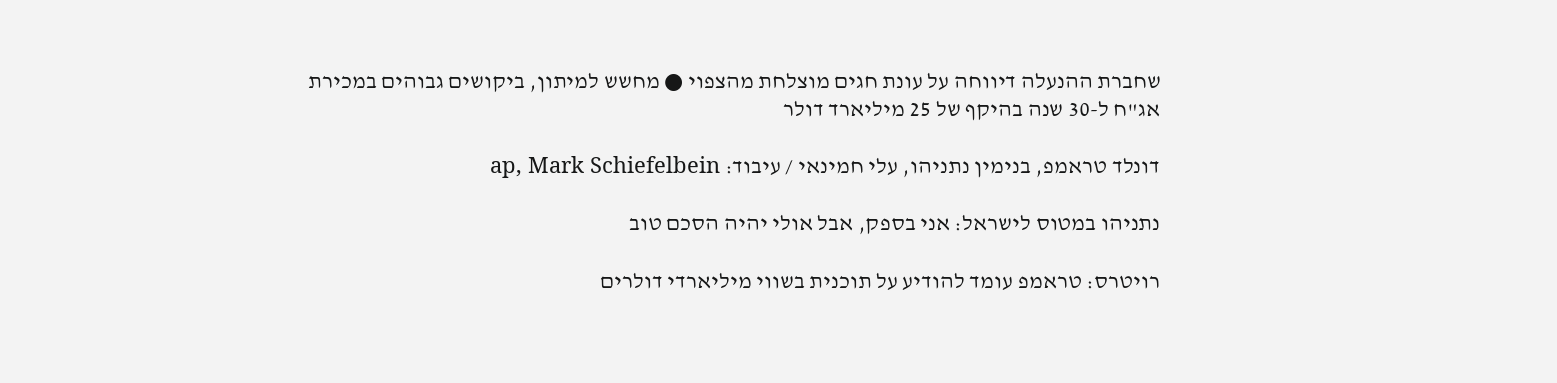שחברת ההנעלה דיווחה על עונת חגים מוצלחת מהצפוי ● מחשש למיתון, ביקושים גבוהים במכירת אג"ח ל-30 שנה בהיקף של 25 מיליארד דולר

דונלד טראמפ, בנימין נתניהו, עלי חמינאי / עיבוד: ap, Mark Schiefelbein

נתניהו במטוס לישראל: אני בספק, אבל אולי יהיה הסכם טוב

רויטרס: טראמפ עומד להודיע על תוכנית בשווי מיליארדי דולרים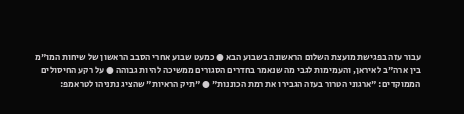עבור עזה בפגישת מועצת השלום הראשונה בשבוע הבא ● כמעט שבוע אחרי הסבב הראשון של שיחות המו"מ בין ארה"ב לאיראן, והעמימות לגבי מה שנאמר בחדרים הסגורים ממשיכה להיות גבוהה ● על רקע החיסולים הממוקדים: "ארגוני הטרור בעזה הגבירו את רמת הכוננות" ● "תיק הראיות" שהציג נתניהו לטראמפ: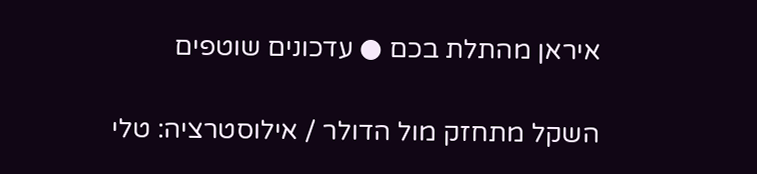איראן מהתלת בכם ● עדכונים שוטפים

השקל מתחזק מול הדולר / אילוסטרציה: טלי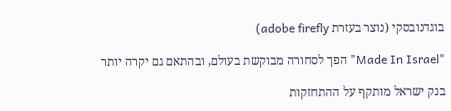בוגדנובסקי (נוצר בעזרת adobe firefly)

"Made In Israel" הפך לסחורה מבוקשת בעולם, ובהתאם גם יקרה יותר

בנק ישראל מותקף על ההתחזקות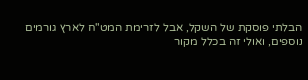הבלתי פוסקת של השקל, אבל לזרימת המט"ח לארץ גורמים נוספים, ואולי זה בכלל מקור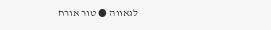לגאווה ● טור אורח